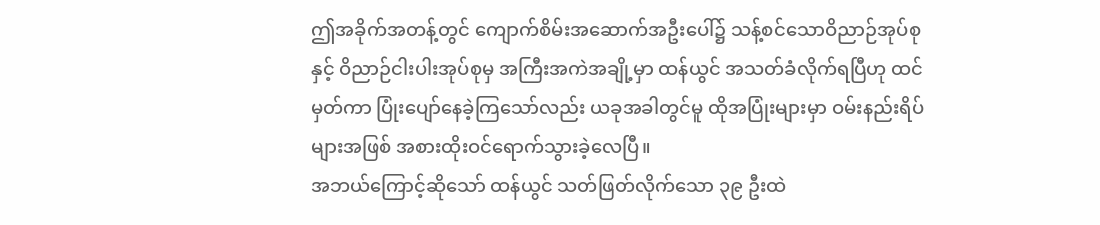ဤအခိုက်အတန့်တွင် ကျောက်စိမ်းအဆောက်အဦးပေါ်၌ သန့်စင်သောဝိညာဉ်အုပ်စုနှင့် ဝိညာဉ်ငါးပါးအုပ်စုမှ အကြီးအကဲအချို့မှာ ထန်ယွင် အသတ်ခံလိုက်ရပြီဟု ထင်မှတ်ကာ ပြုံးပျော်နေခဲ့ကြသော်လည်း ယခုအခါတွင်မူ ထိုအပြုံးများမှာ ဝမ်းနည်းရိပ်များအဖြစ် အစားထိုးဝင်ရောက်သွားခဲ့လေပြီ။
အဘယ်ကြောင့်ဆိုသော် ထန်ယွင် သတ်ဖြတ်လိုက်သော ၃၉ ဦးထဲ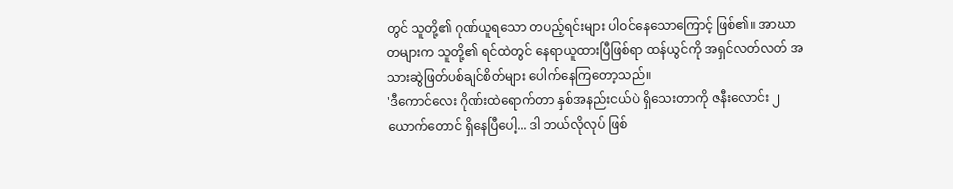တွင် သူတို့၏ ဂုဏ်ယူရသော တပည့်ရင်းများ ပါဝင်နေသောကြောင့် ဖြစ်၏။ အာဃာတများက သူတို့၏ ရင်ထဲတွင် နေရာယူထားပြီဖြစ်ရာ ထန်ယွင်ကို အရှင်လတ်လတ် အသားဆွဲဖြတ်ပစ်ချင်စိတ်များ ပေါက်နေကြတော့သည်။
'ဒီကောင်လေး ဂိုဏ်းထဲရောက်တာ နှစ်အနည်းငယ်ပဲ ရှိသေးတာကို ဇနီးလောင်း ၂ ယောက်တောင် ရှိနေပြီပေါ့... ဒါ ဘယ်လိုလုပ် ဖြစ်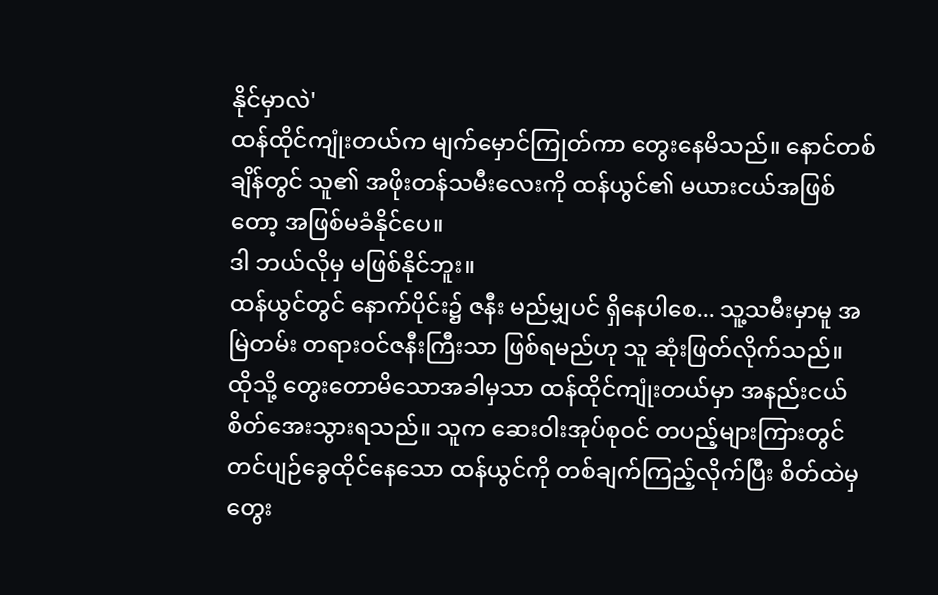နိုင်မှာလဲ'
ထန်ထိုင်ကျုံးတယ်က မျက်မှောင်ကြုတ်ကာ တွေးနေမိသည်။ နောင်တစ်ချိန်တွင် သူ၏ အဖိုးတန်သမီးလေးကို ထန်ယွင်၏ မယားငယ်အဖြစ်တော့ အဖြစ်မခံနိုင်ပေ။
ဒါ ဘယ်လိုမှ မဖြစ်နိုင်ဘူး။
ထန်ယွင်တွင် နောက်ပိုင်း၌ ဇနီး မည်မျှပင် ရှိနေပါစေ... သူ့သမီးမှာမူ အမြဲတမ်း တရားဝင်ဇနီးကြီးသာ ဖြစ်ရမည်ဟု သူ ဆုံးဖြတ်လိုက်သည်။
ထိုသို့ တွေးတောမိသောအခါမှသာ ထန်ထိုင်ကျုံးတယ်မှာ အနည်းငယ် စိတ်အေးသွားရသည်။ သူက ဆေးဝါးအုပ်စုဝင် တပည့်များကြားတွင် တင်ပျဉ်ခွေထိုင်နေသော ထန်ယွင်ကို တစ်ချက်ကြည့်လိုက်ပြီး စိတ်ထဲမှ တွေး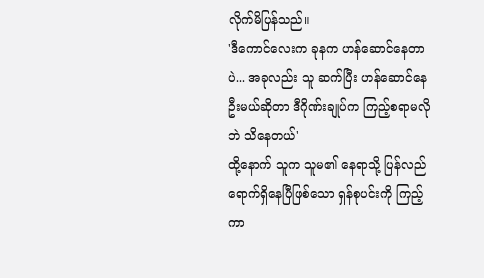လိုက်မိပြန်သည်။
'ဒီကောင်လေးက ခုနက ဟန်ဆောင်နေတာပဲ... အခုလည်း သူ ဆက်ပြီး ဟန်ဆောင်နေဦးမယ်ဆိုတာ ဒီဂိုဏ်းချုပ်က ကြည့်စရာမလိုဘဲ သိနေတယ်'
ထို့နောက် သူက သူမ၏ နေရာသို့ ပြန်လည်ရောက်ရှိနေပြီဖြစ်သော ရှန်စုပင်းကို ကြည့်ကာ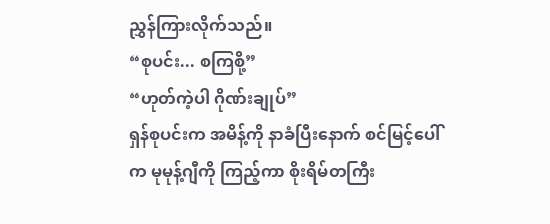ညွှန်ကြားလိုက်သည်။
“စုပင်း... စကြစို့”
“ဟုတ်ကဲ့ပါ ဂိုဏ်းချုပ်”
ရှန်စုပင်းက အမိန့်ကို နာခံပြီးနောက် စင်မြင့်ပေါ်က မုမုန့်ဂျီကို ကြည့်ကာ စိုးရိမ်တကြီး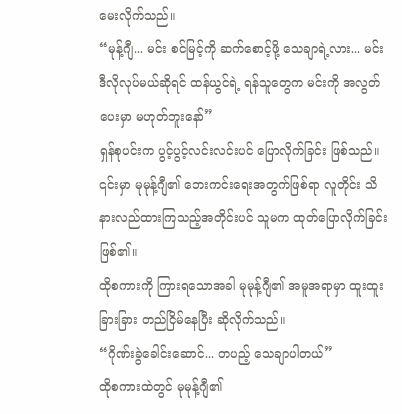မေးလိုက်သည်။
“မုန့်ဂျီ... မင်း စင်မြင့်ကို ဆက်စောင့်ဖို့ သေချာရဲ့လား... မင်း ဒီလိုလုပ်မယ်ဆိုရင် ထန်ယွင်ရဲ့ ရန်သူတွေက မင်းကို အလွတ်ပေးမှာ မဟုတ်ဘူးနော်”
ရှန်စုပင်းက ပွင့်ပွင့်လင်းလင်းပင် ပြောလိုက်ခြင်း ဖြစ်သည်။ ၎င်းမှာ မုမုန့်ဂျီ၏ ဘေးကင်းရေးအတွက်ဖြစ်ရာ လူတိုင်း သိနားလည်ထားကြသည့်အတိုင်းပင် သူမက ထုတ်ပြောလိုက်ခြင်း ဖြစ်၏။
ထိုစကားကို ကြားရသောအခါ မုမုန့်ဂျီ၏ အမူအရာမှာ ထူးထူးခြားခြား တည်ငြိမ်နေပြီး ဆိုလိုက်သည်။
“ဂိုဏ်းခွဲခေါင်းဆောင်... တပည့် သေချာပါတယ်”
ထိုစကားထဲတွင် မုမုန့်ဂျီ၏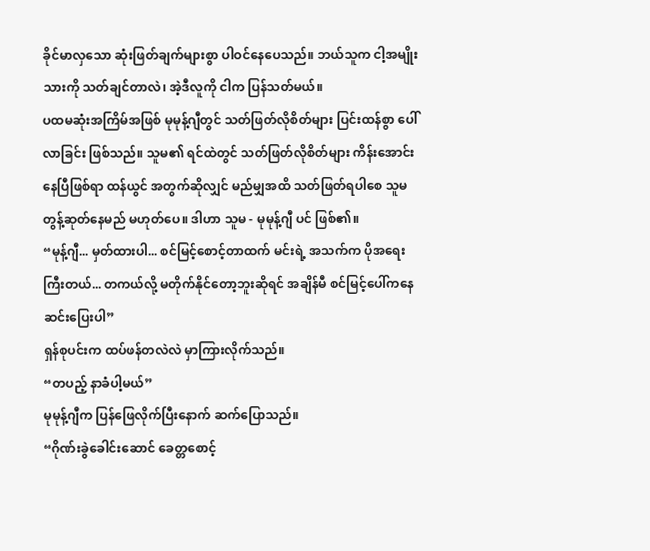ခိုင်မာလှသော ဆုံးဖြတ်ချက်များစွာ ပါဝင်နေပေသည်။ ဘယ်သူက ငါ့အမျိုးသားကို သတ်ချင်တာလဲ၊ အဲ့ဒီလူကို ငါက ပြန်သတ်မယ်။
ပထမဆုံးအကြိမ်အဖြစ် မုမုန့်ဂျီတွင် သတ်ဖြတ်လိုစိတ်များ ပြင်းထန်စွာ ပေါ်လာခြင်း ဖြစ်သည်။ သူမ၏ ရင်ထဲတွင် သတ်ဖြတ်လိုစိတ်များ ကိန်းအောင်းနေပြီဖြစ်ရာ ထန်ယွင် အတွက်ဆိုလျှင် မည်မျှအထိ သတ်ဖြတ်ရပါစေ သူမ တွန့်ဆုတ်နေမည် မဟုတ်ပေ။ ဒါဟာ သူမ - မုမုန့်ဂျီ ပင် ဖြစ်၏။
“မုန့်ဂျီ... မှတ်ထားပါ... စင်မြင့်စောင့်တာထက် မင်းရဲ့ အသက်က ပိုအရေးကြီးတယ်... တကယ်လို့ မတိုက်နိုင်တော့ဘူးဆိုရင် အချိန်မီ စင်မြင့်ပေါ်ကနေ ဆင်းပြေးပါ”
ရှန်စုပင်းက ထပ်ဖန်တလဲလဲ မှာကြားလိုက်သည်။
“တပည့် နာခံပါ့မယ်”
မုမုန့်ဂျီက ပြန်ဖြေလိုက်ပြီးနောက် ဆက်ပြောသည်။
“ဂိုဏ်းခွဲခေါင်းဆောင် ခေတ္တစောင့်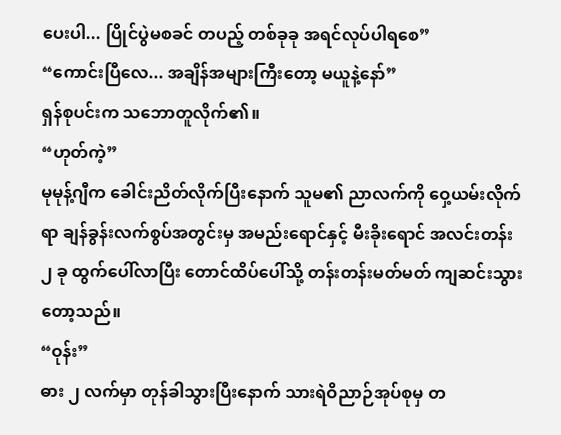ပေးပါ... ပြိုင်ပွဲမစခင် တပည့် တစ်ခုခု အရင်လုပ်ပါရစေ”
“ကောင်းပြီလေ... အချိန်အများကြီးတော့ မယူနဲ့နော်”
ရှန်စုပင်းက သဘောတူလိုက်၏။
“ဟုတ်ကဲ့”
မုမုန့်ဂျီက ခေါင်းညိတ်လိုက်ပြီးနောက် သူမ၏ ညာလက်ကို ဝှေ့ယမ်းလိုက်ရာ ချန်ခွန်းလက်စွပ်အတွင်းမှ အမည်းရောင်နှင့် မီးခိုးရောင် အလင်းတန်း ၂ ခု ထွက်ပေါ်လာပြီး တောင်ထိပ်ပေါ်သို့ တန်းတန်းမတ်မတ် ကျဆင်းသွားတော့သည်။
“ဝုန်း”
ဓား ၂ လက်မှာ တုန်ခါသွားပြီးနောက် သားရဲဝိညာဉ်အုပ်စုမှ တ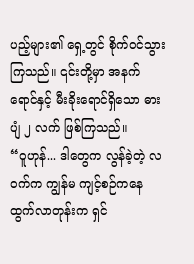ပည့်များ၏ ရှေ့တွင် စိုက်ဝင်သွားကြသည်။ ၎င်းတို့မှာ အနက်ရောင်နှင့် မီးခိုးရောင်ရှိသော ဓားပျံ ၂ လက် ဖြစ်ကြသည်။
“ဝူဟုန်... ဒါတွေက လွန်ခဲ့တဲ့ လဝက်က ကျွန်မ ကျင့်စဉ်ကနေ ထွက်လာတုန်းက ရှင်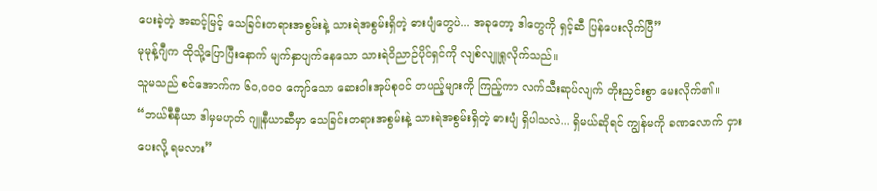ပေးခဲ့တဲ့ အဆင့်မြင့် သေခြင်းတရားအစွမ်းနဲ့ သားရဲအစွမ်းရှိတဲ့ ဓားပျံတွေပဲ... အခုတော့ ဒါတွေကို ရှင့်ဆီ ပြန်ပေးလိုက်ပြီ”
မုမုန့်ဂျီက ထိုသို့ပြောပြီးနောက် မျက်နှာပျက်နေသော သားရဲဝိညာဉ်ပိုင်ရှင်ကို လျစ်လျူရှုလိုက်သည်။
သူမသည် စင်အောက်က ၆၀,၀၀၀ ကျော်သော ဆေးဝါးအုပ်စုဝင် တပည့်များကို ကြည့်ကာ လက်သီးဆုပ်လျက် တိုးညှင်းစွာ မေးလိုက်၏။
“ဘယ်စီနီယာ ဒါမှမဟုတ် ဂျူနီယာဆီမှာ သေခြင်းတရားအစွမ်းနဲ့ သားရဲအစွမ်းရှိတဲ့ ဓားပျံ ရှိပါသလဲ... ရှိမယ်ဆိုရင် ကျွန်မကို ခဏလောက် ငှားပေးလို့ ရမလား”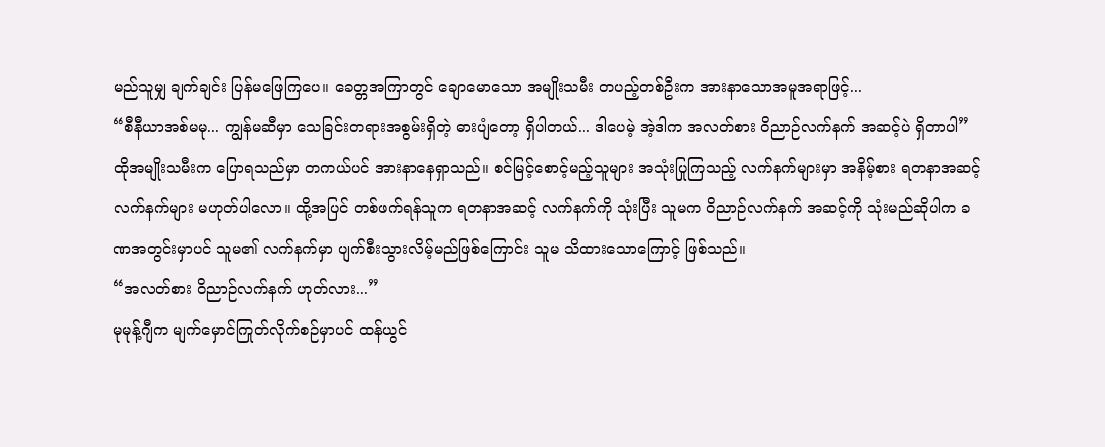မည်သူမျှ ချက်ချင်း ပြန်မဖြေကြပေ။ ခေတ္တအကြာတွင် ချောမောသော အမျိုးသမီး တပည့်တစ်ဦးက အားနာသောအမူအရာဖြင့်...
“စီနီယာအစ်မမု... ကျွန်မဆီမှာ သေခြင်းတရားအစွမ်းရှိတဲ့ ဓားပျံတော့ ရှိပါတယ်... ဒါပေမဲ့ အဲ့ဒါက အလတ်စား ဝိညာဉ်လက်နက် အဆင့်ပဲ ရှိတာပါ”
ထိုအမျိုးသမီးက ပြောရသည်မှာ တကယ်ပင် အားနာနေရှာသည်။ စင်မြင့်စောင့်မည့်သူများ အသုံးပြုကြသည့် လက်နက်များမှာ အနိမ့်စား ရတနာအဆင့် လက်နက်များ မဟုတ်ပါလော။ ထို့အပြင် တစ်ဖက်ရန်သူက ရတနာအဆင့် လက်နက်ကို သုံးပြီး သူမက ဝိညာဉ်လက်နက် အဆင့်ကို သုံးမည်ဆိုပါက ခဏအတွင်းမှာပင် သူမ၏ လက်နက်မှာ ပျက်စီးသွားလိမ့်မည်ဖြစ်ကြောင်း သူမ သိထားသောကြောင့် ဖြစ်သည်။
“အလတ်စား ဝိညာဉ်လက်နက် ဟုတ်လား...”
မုမုန့်ဂျီက မျက်မှောင်ကြုတ်လိုက်စဉ်မှာပင် ထန်ယွင်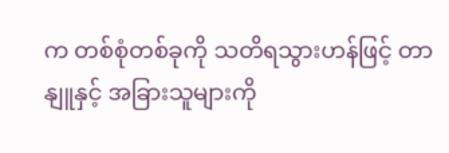က တစ်စုံတစ်ခုကို သတိရသွားဟန်ဖြင့် တာနျူနှင့် အခြားသူများကို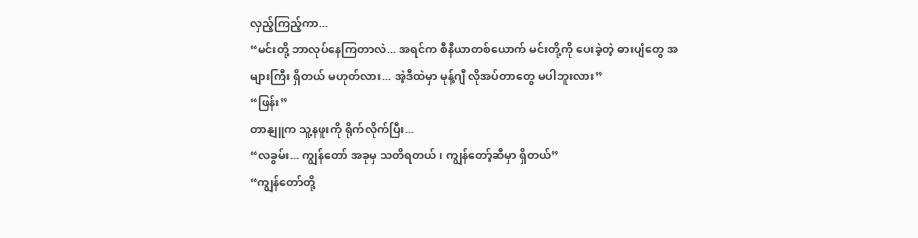လှည့်ကြည့်ကာ...
“မင်းတို့ ဘာလုပ်နေကြတာလဲ... အရင်က စီနီယာတစ်ယောက် မင်းတို့ကို ပေးခဲ့တဲ့ ဓားပျံတွေ အများကြီး ရှိတယ် မဟုတ်လား... အဲ့ဒီထဲမှာ မုန့်ဂျီ လိုအပ်တာတွေ မပါဘူးလား”
“ဖြန်း”
တာနျူက သူ့နဖူးကို ရိုက်လိုက်ပြီး...
“လခွမ်း... ကျွန်တော် အခုမှ သတိရတယ်၊ ကျွန်တော့်ဆီမှာ ရှိတယ်”
“ကျွန်တော်တို့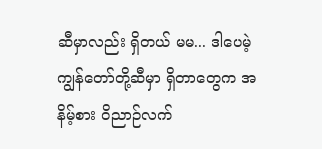ဆီမှာလည်း ရှိတယ် မမ... ဒါပေမဲ့ ကျွန်တော်တို့ဆီမှာ ရှိတာတွေက အနိမ့်စား ဝိညာဉ်လက်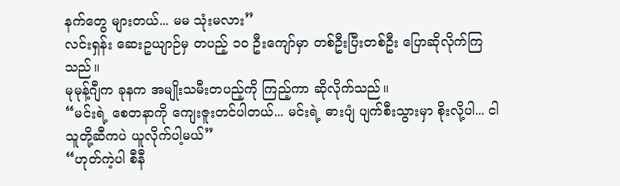နက်တွေ များတယ်... မမ သုံးမလား”
လင်းရှန်း ဆေးဥယျာဉ်မှ တပည့် ၁၀ ဦးကျော်မှာ တစ်ဦးပြီးတစ်ဦး ပြောဆိုလိုက်ကြသည်။
မုမုန့်ဂျီက ခုနက အမျိုးသမီးတပည့်ကို ကြည့်ကာ ဆိုလိုက်သည်။
“မင်းရဲ့ စေတနာကို ကျေးဇူးတင်ပါတယ်... မင်းရဲ့ ဓားပျံ ပျက်စီးသွားမှာ စိုးလို့ပါ... ငါ သူတို့ဆီကပဲ ယူလိုက်ပါ့မယ်”
“ဟုတ်ကဲ့ပါ စီနီ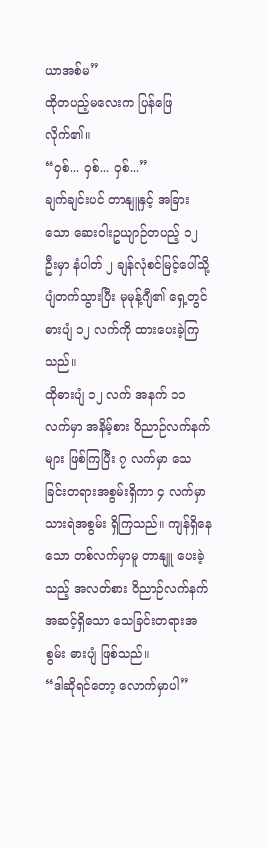ယာအစ်မ”
ထိုတပည့်မလေးက ပြန်ဖြေလိုက်၏။
“ဝှစ်... ဝှစ်... ဝှစ်...”
ချက်ချင်းပင် တာနျူနှင့် အခြားသော ဆေးဝါးဥယျာဉ်တပည့် ၁၂ ဦးမှာ နံပါတ် ၂ ချန်လုံစင်မြင့်ပေါ်သို့ ပျံတက်သွားပြီး မုမုန့်ဂျီ၏ ရှေ့တွင် ဓားပျံ ၁၂ လက်ကို ထားပေးခဲ့ကြသည်။
ထိုဓားပျံ ၁၂ လက် အနက် ၁၁ လက်မှာ အနိမ့်စား ဝိညာဉ်လက်နက်များ ဖြစ်ကြပြီး ၇ လက်မှာ သေခြင်းတရားအစွမ်းရှိကာ ၄ လက်မှာ သားရဲအစွမ်း ရှိကြသည်။ ကျန်ရှိနေသော တစ်လက်မှာမူ တာနျူ ပေးခဲ့သည့် အလတ်စား ဝိညာဉ်လက်နက် အဆင့်ရှိသော သေခြင်းတရားအစွမ်း ဓားပျံ ဖြစ်သည်။
“ဒါဆိုရင်တော့ လောက်မှာပါ”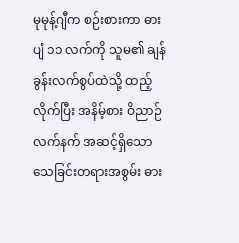မုမုန့်ဂျီက စဉ်းစားကာ ဓားပျံ ၁၁ လက်ကို သူမ၏ ချန်ခွန်းလက်စွပ်ထဲသို့ ထည့်လိုက်ပြီး အနိမ့်စား ဝိညာဉ်လက်နက် အဆင့်ရှိသော သေခြင်းတရားအစွမ်း ဓား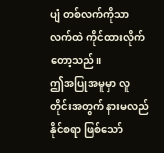ပျံ တစ်လက်ကိုသာ လက်ထဲ ကိုင်ထားလိုက်တော့သည်။
ဤအပြုအမူမှာ လူတိုင်းအတွက် နားမလည်နိုင်စရာ ဖြစ်သော်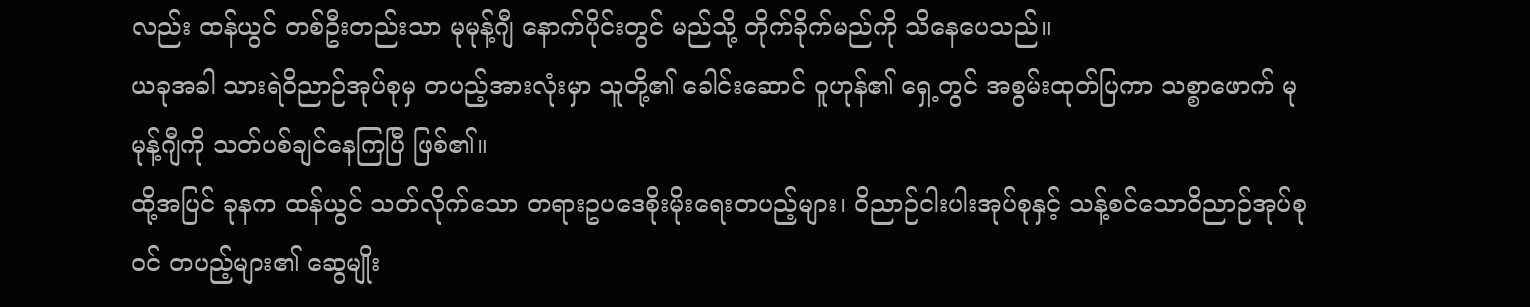လည်း ထန်ယွင် တစ်ဦးတည်းသာ မုမုန့်ဂျီ နောက်ပိုင်းတွင် မည်သို့ တိုက်ခိုက်မည်ကို သိနေပေသည်။
ယခုအခါ သားရဲဝိညာဉ်အုပ်စုမှ တပည့်အားလုံးမှာ သူတို့၏ ခေါင်းဆောင် ဝူဟုန်၏ ရှေ့တွင် အစွမ်းထုတ်ပြကာ သစ္စာဖောက် မုမုန့်ဂျီကို သတ်ပစ်ချင်နေကြပြီ ဖြစ်၏။
ထို့အပြင် ခုနက ထန်ယွင် သတ်လိုက်သော တရားဥပဒေစိုးမိုးရေးတပည့်များ၊ ဝိညာဉ်ငါးပါးအုပ်စုနှင့် သန့်စင်သောဝိညာဉ်အုပ်စုဝင် တပည့်များ၏ ဆွေမျိုး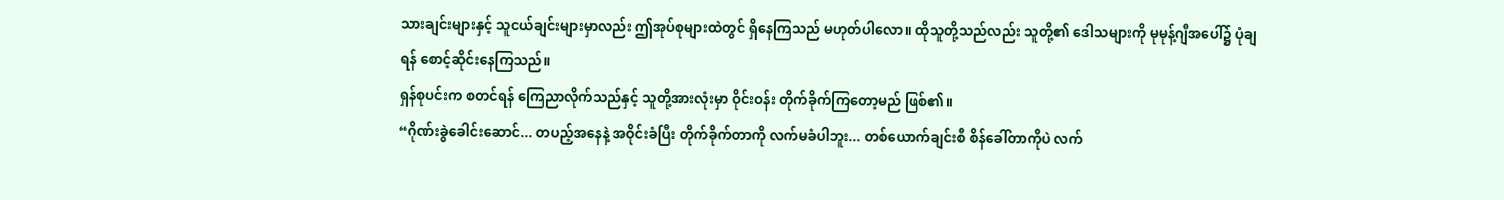သားချင်းများနှင့် သူငယ်ချင်းများမှာလည်း ဤအုပ်စုများထဲတွင် ရှိနေကြသည် မဟုတ်ပါလော။ ထိုသူတို့သည်လည်း သူတို့၏ ဒေါသများကို မုမုန့်ဂျီအပေါ်၌ ပုံချရန် စောင့်ဆိုင်းနေကြသည်။
ရှန်စုပင်းက စတင်ရန် ကြေညာလိုက်သည်နှင့် သူတို့အားလုံးမှာ ဝိုင်းဝန်း တိုက်ခိုက်ကြတော့မည် ဖြစ်၏။
“ဂိုဏ်းခွဲခေါင်းဆောင်... တပည့်အနေနဲ့ အဝိုင်းခံပြီး တိုက်ခိုက်တာကို လက်မခံပါဘူး... တစ်ယောက်ချင်းစီ စိန်ခေါ်တာကိုပဲ လက်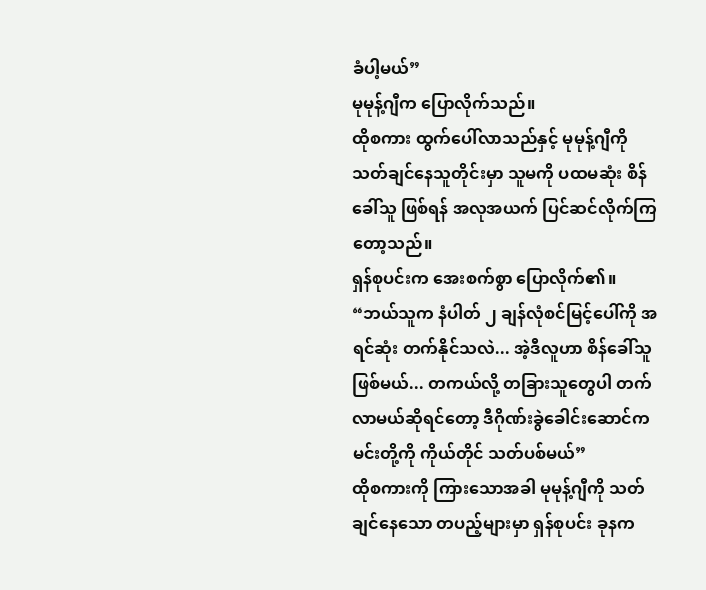ခံပါ့မယ်”
မုမုန့်ဂျီက ပြောလိုက်သည်။
ထိုစကား ထွက်ပေါ်လာသည်နှင့် မုမုန့်ဂျီကို သတ်ချင်နေသူတိုင်းမှာ သူမကို ပထမဆုံး စိန်ခေါ်သူ ဖြစ်ရန် အလုအယက် ပြင်ဆင်လိုက်ကြတော့သည်။
ရှန်စုပင်းက အေးစက်စွာ ပြောလိုက်၏။
“ဘယ်သူက နံပါတ် ၂ ချန်လုံစင်မြင့်ပေါ်ကို အရင်ဆုံး တက်နိုင်သလဲ... အဲ့ဒီလူဟာ စိန်ခေါ်သူ ဖြစ်မယ်... တကယ်လို့ တခြားသူတွေပါ တက်လာမယ်ဆိုရင်တော့ ဒီဂိုဏ်းခွဲခေါင်းဆောင်က မင်းတို့ကို ကိုယ်တိုင် သတ်ပစ်မယ်”
ထိုစကားကို ကြားသောအခါ မုမုန့်ဂျီကို သတ်ချင်နေသော တပည့်များမှာ ရှန်စုပင်း ခုနက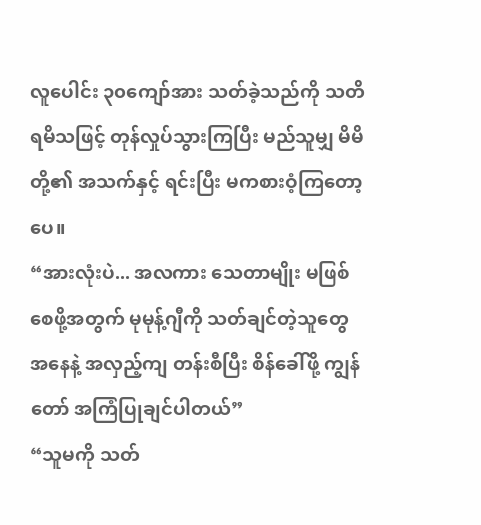လူပေါင်း ၃၀ကျော်အား သတ်ခဲ့သည်ကို သတိရမိသဖြင့် တုန်လှုပ်သွားကြပြီး မည်သူမျှ မိမိတို့၏ အသက်နှင့် ရင်းပြီး မကစားဝံ့ကြတော့ပေ။
“အားလုံးပဲ... အလကား သေတာမျိုး မဖြစ်စေဖို့အတွက် မုမုန့်ဂျီကို သတ်ချင်တဲ့သူတွေ အနေနဲ့ အလှည့်ကျ တန်းစီပြီး စိန်ခေါ်ဖို့ ကျွန်တော် အကြံပြုချင်ပါတယ်”
“သူမကို သတ်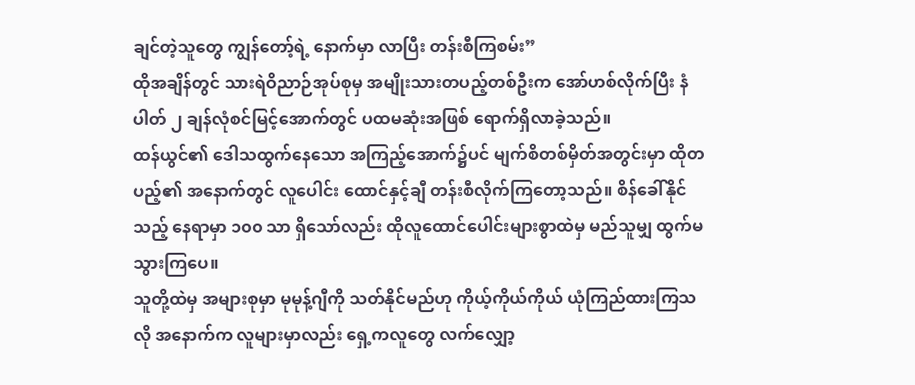ချင်တဲ့သူတွေ ကျွန်တော့်ရဲ့ နောက်မှာ လာပြီး တန်းစီကြစမ်း”
ထိုအချိန်တွင် သားရဲဝိညာဉ်အုပ်စုမှ အမျိုးသားတပည့်တစ်ဦးက အော်ဟစ်လိုက်ပြီး နံပါတ် ၂ ချန်လုံစင်မြင့်အောက်တွင် ပထမဆုံးအဖြစ် ရောက်ရှိလာခဲ့သည်။
ထန်ယွင်၏ ဒေါသထွက်နေသော အကြည့်အောက်၌ပင် မျက်စိတစ်မှိတ်အတွင်းမှာ ထိုတပည့်၏ အနောက်တွင် လူပေါင်း ထောင်နှင့်ချီ တန်းစီလိုက်ကြတော့သည်။ စိန်ခေါ်နိုင်သည့် နေရာမှာ ၁၀၀ သာ ရှိသော်လည်း ထိုလူထောင်ပေါင်းများစွာထဲမှ မည်သူမျှ ထွက်မသွားကြပေ။
သူတို့ထဲမှ အများစုမှာ မုမုန့်ဂျီကို သတ်နိုင်မည်ဟု ကိုယ့်ကိုယ်ကိုယ် ယုံကြည်ထားကြသလို အနောက်က လူများမှာလည်း ရှေ့ကလူတွေ လက်လျှော့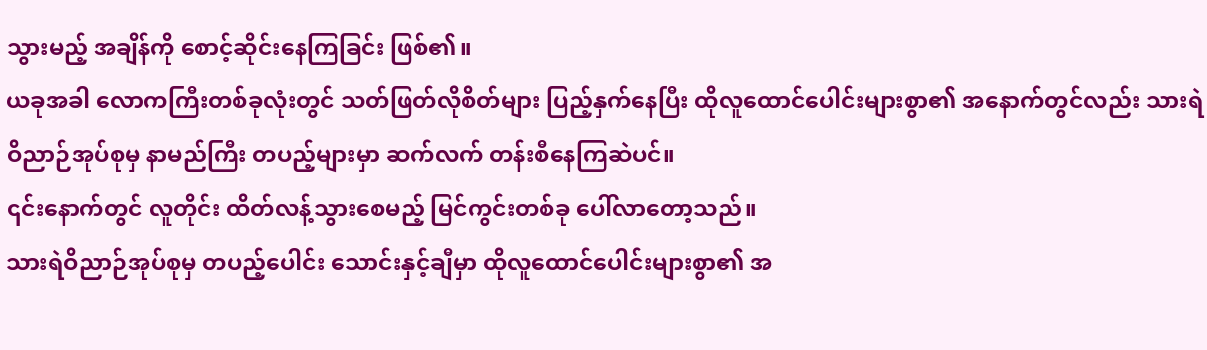သွားမည့် အချိန်ကို စောင့်ဆိုင်းနေကြခြင်း ဖြစ်၏။
ယခုအခါ လောကကြီးတစ်ခုလုံးတွင် သတ်ဖြတ်လိုစိတ်များ ပြည့်နှက်နေပြီး ထိုလူထောင်ပေါင်းများစွာ၏ အနောက်တွင်လည်း သားရဲဝိညာဉ်အုပ်စုမှ နာမည်ကြီး တပည့်များမှာ ဆက်လက် တန်းစီနေကြဆဲပင်။
၎င်းနောက်တွင် လူတိုင်း ထိတ်လန့်သွားစေမည့် မြင်ကွင်းတစ်ခု ပေါ်လာတော့သည်။
သားရဲဝိညာဉ်အုပ်စုမှ တပည့်ပေါင်း သောင်းနှင့်ချီမှာ ထိုလူထောင်ပေါင်းများစွာ၏ အ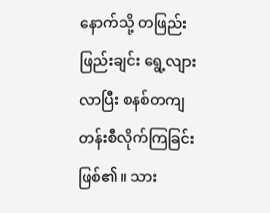နောက်သို့ တဖြည်းဖြည်းချင်း ရွေ့လျားလာပြီး စနစ်တကျ တန်းစီလိုက်ကြခြင်း ဖြစ်၏။ သား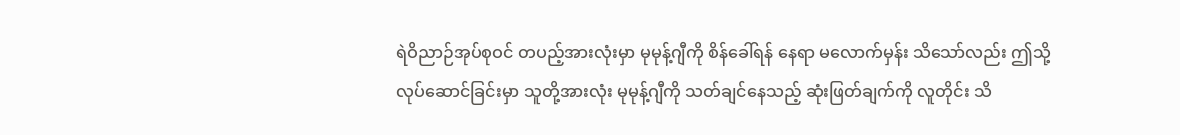ရဲဝိညာဉ်အုပ်စုဝင် တပည့်အားလုံးမှာ မုမုန့်ဂျီကို စိန်ခေါ်ရန် နေရာ မလောက်မှန်း သိသော်လည်း ဤသို့ လုပ်ဆောင်ခြင်းမှာ သူတို့အားလုံး မုမုန့်ဂျီကို သတ်ချင်နေသည့် ဆုံးဖြတ်ချက်ကို လူတိုင်း သိ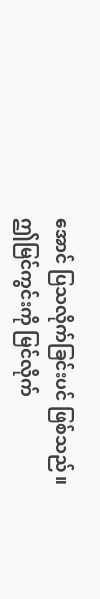အောင် ပြသလိုက်ခြင်းပင် ဖြစ်သည်။
ဤမြင်ကွင်းကို မြင်လိုက်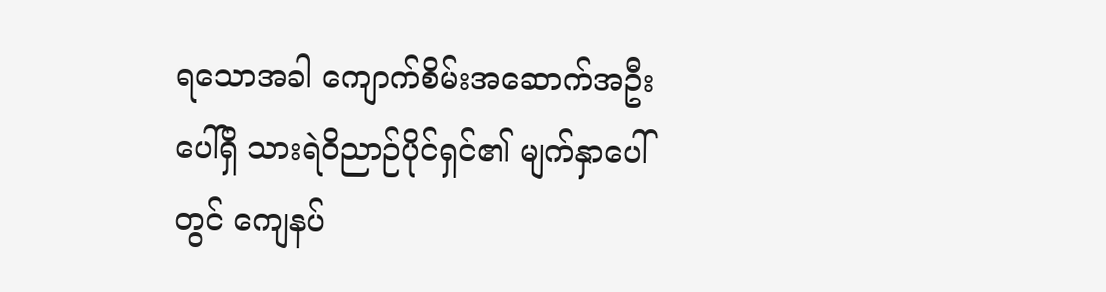ရသောအခါ ကျောက်စိမ်းအဆောက်အဦးပေါ်ရှိ သားရဲဝိညာဉ်ပိုင်ရှင်၏ မျက်နှာပေါ်တွင် ကျေနပ်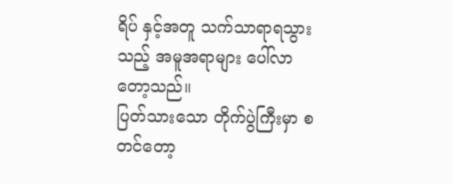ရိပ် နှင့်အတူ သက်သာရာရသွားသည့် အမူအရာများ ပေါ်လာတော့သည်။
ပြတ်သားသော တိုက်ပွဲကြီးမှာ စတင်တော့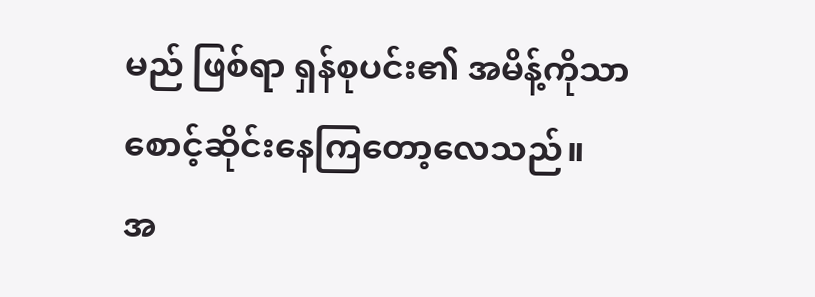မည် ဖြစ်ရာ ရှန်စုပင်း၏ အမိန့်ကိုသာ စောင့်ဆိုင်းနေကြတော့လေသည်။
အ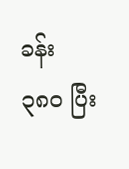ခန်း ၃၈၀ ပြီး